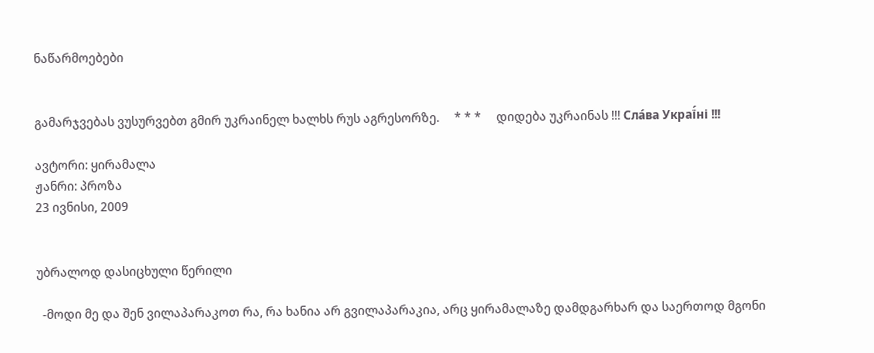ნაწარმოებები


გამარჯვებას ვუსურვებთ გმირ უკრაინელ ხალხს რუს აგრესორზე.     * * *     დიდება უკრაინას !!! Сла́ва Украї́ні !!!

ავტორი: ყირამალა
ჟანრი: პროზა
23 ივნისი, 2009


უბრალოდ დასიცხული წერილი

  -მოდი მე და შენ ვილაპარაკოთ რა, რა ხანია არ გვილაპარაკია, არც ყირამალაზე დამდგარხარ და საერთოდ მგონი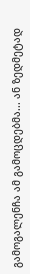გამოგალენჩა ამ გამოცდებმა... ან ზედმეტად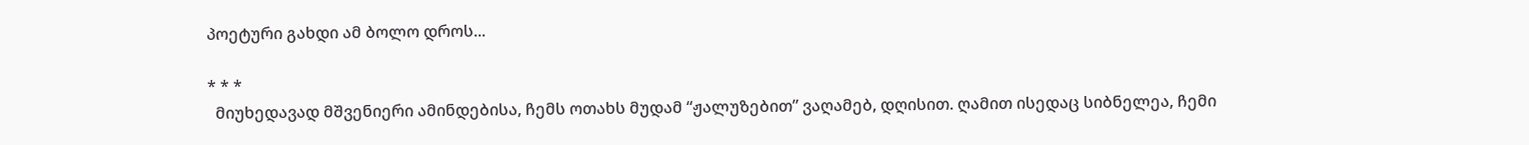პოეტური გახდი ამ ბოლო დროს...

* * *
  მიუხედავად მშვენიერი ამინდებისა, ჩემს ოთახს მუდამ “ჟალუზებით” ვაღამებ, დღისით. ღამით ისედაც სიბნელეა, ჩემი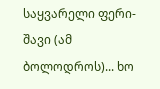საყვარელი ფერი-შავი (ამ ბოლოდროს)... ხო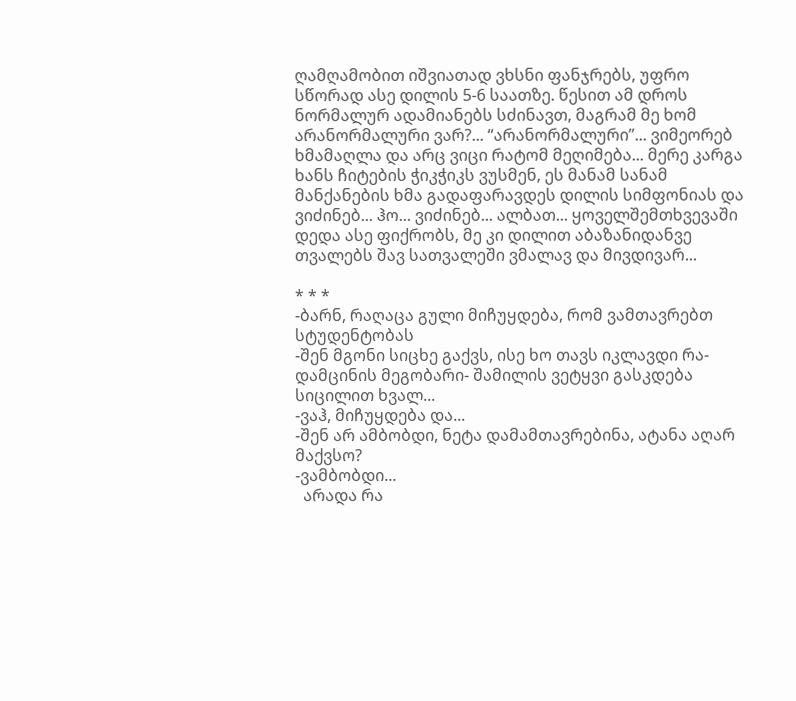ღამღამობით იშვიათად ვხსნი ფანჯრებს, უფრო სწორად ასე დილის 5-6 საათზე. წესით ამ დროს ნორმალურ ადამიანებს სძინავთ, მაგრამ მე ხომ არანორმალური ვარ?... “არანორმალური”... ვიმეორებ ხმამაღლა და არც ვიცი რატომ მეღიმება... მერე კარგა ხანს ჩიტების ჭიკჭიკს ვუსმენ, ეს მანამ სანამ მანქანების ხმა გადაფარავდეს დილის სიმფონიას და ვიძინებ... ჰო... ვიძინებ... ალბათ... ყოველშემთხვევაში დედა ასე ფიქრობს, მე კი დილით აბაზანიდანვე თვალებს შავ სათვალეში ვმალავ და მივდივარ...

* * *
-ბარნ, რაღაცა გული მიჩუყდება, რომ ვამთავრებთ სტუდენტობას
-შენ მგონი სიცხე გაქვს, ისე ხო თავს იკლავდი რა- დამცინის მეგობარი- შამილის ვეტყვი გასკდება სიცილით ხვალ...
-ვაჰ, მიჩუყდება და...
-შენ არ ამბობდი, ნეტა დამამთავრებინა, ატანა აღარ მაქვსო?
-ვამბობდი...
  არადა რა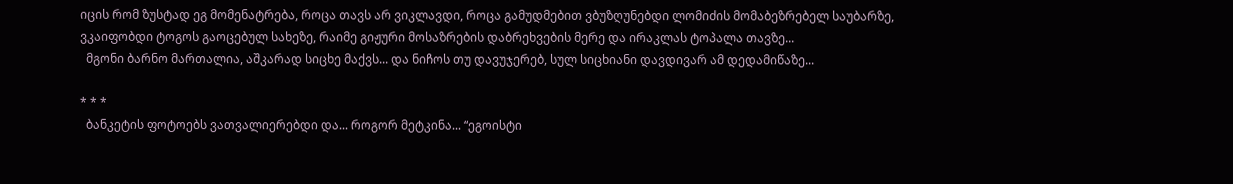იცის რომ ზუსტად ეგ მომენატრება, როცა თავს არ ვიკლავდი, როცა გამუდმებით ვბუზღუნებდი ლომიძის მომაბეზრებელ საუბარზე, ვკაიფობდი ტოგოს გაოცებულ სახეზე, რაიმე გიჟური მოსაზრების დაბრეხვების მერე და ირაკლას ტოპალა თავზე...
  მგონი ბარნო მართალია, აშკარად სიცხე მაქვს... და ნიჩოს თუ დავუჯერებ, სულ სიცხიანი დავდივარ ამ დედამიწაზე...

* * *
  ბანკეტის ფოტოებს ვათვალიერებდი და... როგორ მეტკინა... “ეგოისტი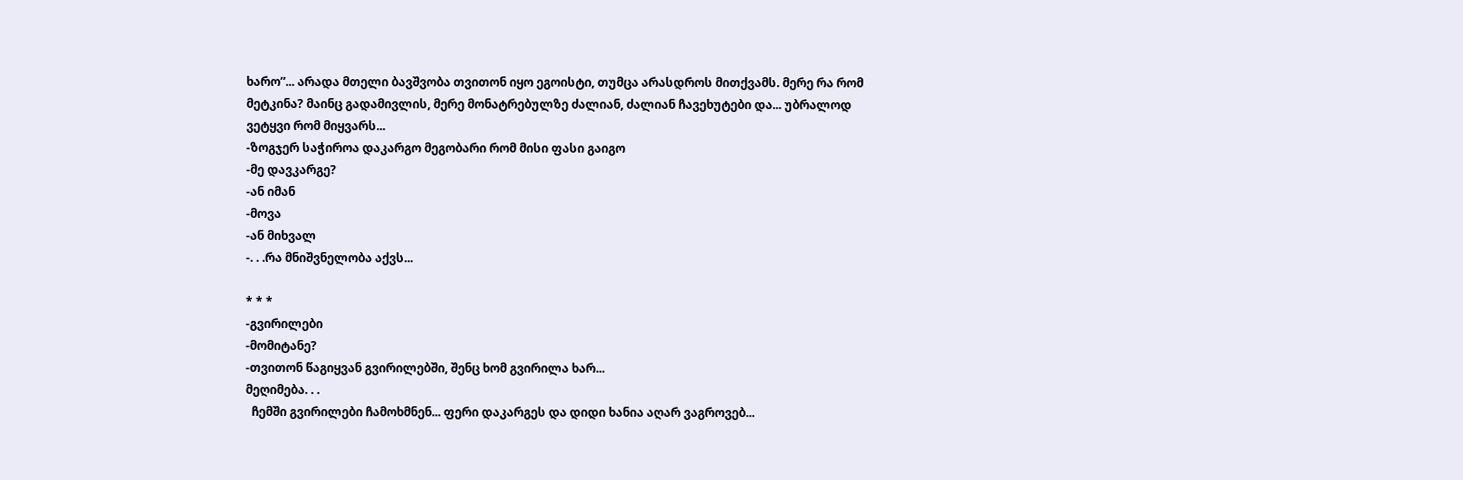ხარო”... არადა მთელი ბავშვობა თვითონ იყო ეგოისტი, თუმცა არასდროს მითქვამს. მერე რა რომ მეტკინა? მაინც გადამივლის, მერე მონატრებულზე ძალიან, ძალიან ჩავეხუტები და... უბრალოდ ვეტყვი რომ მიყვარს...
-ზოგჯერ საჭიროა დაკარგო მეგობარი რომ მისი ფასი გაიგო
-მე დავკარგე?
-ან იმან
-მოვა
-ან მიხვალ
-. . .რა მნიშვნელობა აქვს...

* * *
-გვირილები
-მომიტანე?
-თვითონ წაგიყვან გვირილებში, შენც ხომ გვირილა ხარ...
მეღიმება. . .
  ჩემში გვირილები ჩამოხმნენ... ფერი დაკარგეს და დიდი ხანია აღარ ვაგროვებ...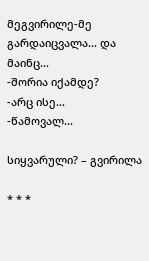მეგვირილე-მე გარდაიცვალა... და მაინც...
-შორია იქამდე?
-არც ისე...
-წამოვალ...

სიყვარული? – გვირილა

* * *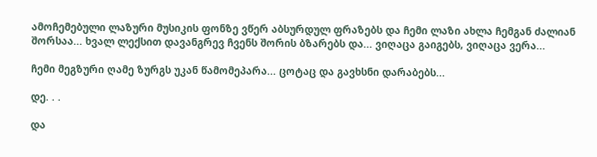ამოჩემებული ლაზური მუსიკის ფონზე ვწერ აბსურდულ ფრაზებს და ჩემი ლაზი ახლა ჩემგან ძალიან შორსაა... ხვალ ლექსით დავანგრევ ჩვენს შორის ბზარებს და... ვიღაცა გაიგებს, ვიღაცა ვერა...

ჩემი მეგზური ღამე ზურგს უკან წამომეპარა... ცოტაც და გავხსნი დარაბებს...

დე. . .

და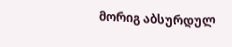მორიგ აბსურდულ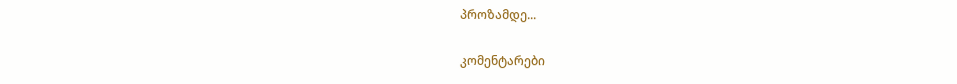პროზამდე...

კომენტარები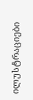ილუსტრაციები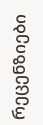რეცენზიები